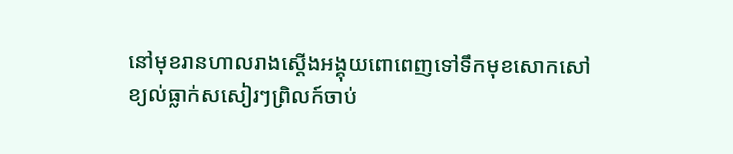នៅមុខរានហាលរាងស្តើងអង្គុយពោពេញទៅទឹកមុខសោកសៅ
ខ្យល់ធ្លាក់សសៀរៗព្រិលក៍ចាប់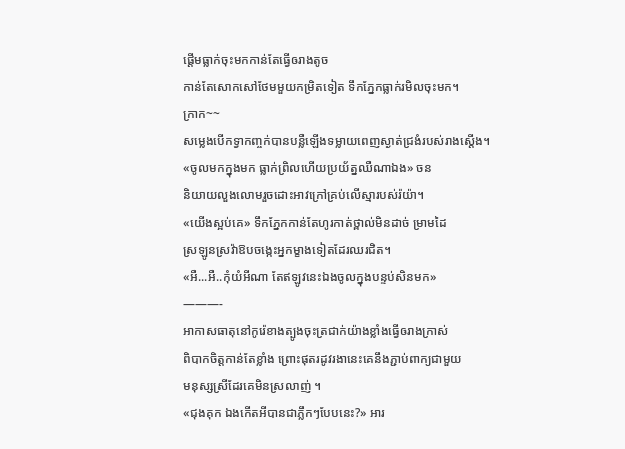ផ្តើមធ្លាក់ចុះមកកាន់តែធ្វើឲរាងតូច
កាន់តែសោកសៅថែមមួយកម្រិតទៀត ទឹកភ្នែកធ្លាក់រមិលចុះមក។
ក្រាក~~
សម្លេងបើកទ្វាកញ្ចក់បានបន្លឺឡើងទម្លាយពេញស្ងាត់ជ្រងំរបស់រាងស្តើង។
«ចូលមកក្នុងមក ធ្លាក់ព្រិលហើយប្រយ័ត្នឈឺណាឯង» ចន
និយាយលួងលោមរួចដោះអាវក្រៅគ្រប់លើស្មារបស់រ៉យ៉ា។
«យើងស្អប់គេ» ទឹកភ្នែកកាន់តែហូរកាត់ថ្ពាល់មិនដាច់ ម្រាមដៃ
ស្រឡូនស្រវ៉ាឱបចង្កេះអ្នកម្ខាងទៀតដែរឈរជិត។
«អឺ...អឺ..កុំយំអីណា តែឥឡូវនេះឯងចូលក្នុងបន្ទប់សិនមក»
———-
អាកាសធាតុនៅកូរ៉េខាងត្បូងចុះត្រជាក់យ៉ាងខ្លាំងធ្វើឲរាងក្រាស់
ពិបាកចិត្តកាន់តែខ្លាំង ព្រោះផុតរដូវរងានេះគេនឹងភ្ជាប់ពាក្យជាមួយ
មនុស្សស្រីដែរគេមិនស្រលាញ់ ។
«ជុងគុក ឯងកើតអីបានជាភ្លឹកៗបែបនេះ?» អារ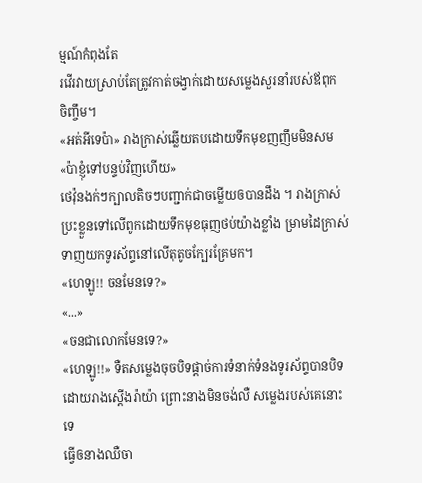ម្មណ៍កំពុងតែ
រវើរវាយស្រាប់តែត្រូវកាត់ចង្វាក់ដោយសម្លេងសួរនាំរបស់ឪពុក
ចិញ្ចឹម។
«អត់អីទេប៉ា» រាងក្រាស់ឆ្លើយតបដោយទឹកមុខញញឹមមិនសម
«ប៉ាខ្ញុំទៅបន្ទប់វិញហើយ»
ថេវ៉ុនងក់ៗក្បាលតិចៗបញ្ជាក់ជាចម្លើយឲបានដឹង ។ រាងក្រាស់
ប្រះខ្លួនទៅលើពូកដោយទឹកមុខធុញថប់យ៉ាងខ្លាំង ម្រាមដៃក្រាស់
ទាញយកទូរស័ព្ទនៅលើតុតូចក្បែរគ្រែមក។
«ហេឡូ!! ចនមែនទេ?»
«...»
«ចនជាលោកមែនទេ?»
«ហេឡូ!!» ទឺតសម្លេងចុចបិទផ្តាច់ការទំនាក់ទំនងទូរស័ព្ទបានបិទ
ដោយរាងស្តើងរ៉ាយ៉ា ព្រោះនាងមិនចង់លឺ សម្លេងរបស់គេនោះទេ
ធ្វើឲនាងឈឺចា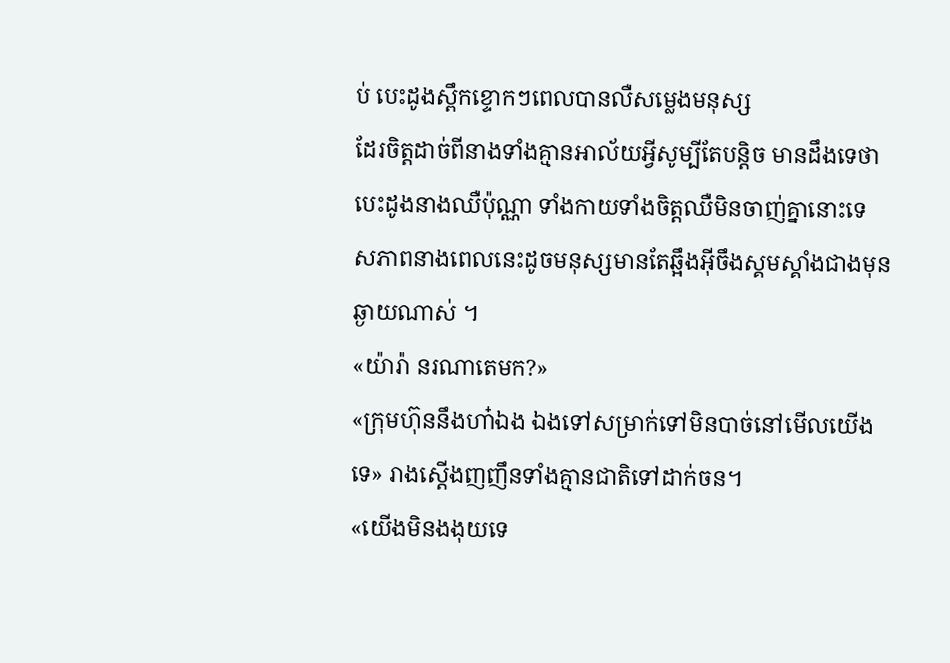ប់ បេះដូងស្ពឹកខ្ទោកៗពេលបានលឺសម្លេងមនុស្ស
ដែរចិត្តដាច់ពីនាងទាំងគ្មានអាល័យអ្វីសូម្បីតែបន្តិច មានដឹងទេថា
បេះដូងនាងឈឺប៉ុណ្ណា ទាំងកាយទាំងចិត្តឈឺមិនចាញ់គ្នានោះទេ
សភាពនាងពេលនេះដូចមនុស្សមានតែឆ្អឹងអ៊ីចឹងស្គមស្គាំងជាងមុន
ឆ្ងាយណាស់ ។
«យ៉ារ៉ា នរណាតេមក?»
«ក្រុមហ៊ុននឹងហា៎ឯង ឯងទៅសម្រាក់ទៅមិនបាច់នៅមើលយើង
ទេ» រាងស្តើងញញឹនទាំងគ្មានជាតិទៅដាក់ចន។
«យើងមិនងងុយទេ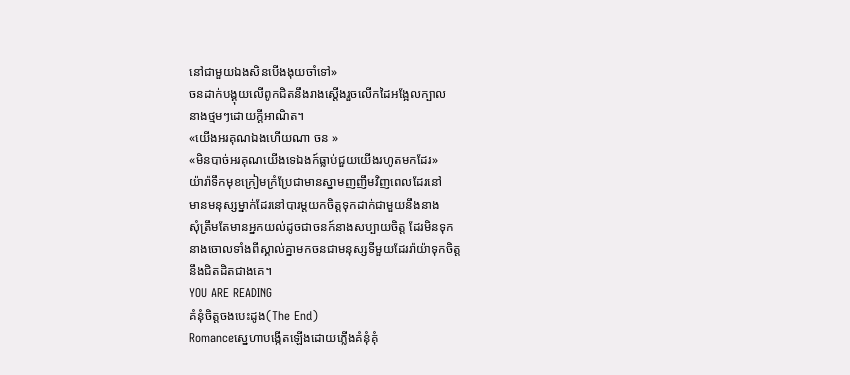នៅជាមួយឯងសិនបើងងុយចាំទៅ»
ចនដាក់បង្គុយលើពូកជិតនឹងរាងស្តើងរួចលើកដៃអង្អែលក្បាល
នាងថ្មមៗដោយក្តីអាណិត។
«យើងអរគុណឯងហើយណា ចន »
«មិនបាច់អរគុណយើងទេឯងក៍ធ្លាប់ជួយយើងរហូតមកដែរ»
យ៉ារ៉ាទឹកមុខក្រៀមក្រំប្រែជាមានស្នាមញញឹមវិញពេលដែរនៅ
មានមនុស្សម្នាក់ដែរនៅបារម្តយកចិត្តទុកដាក់ជាមួយនឹងនាង
សុំត្រឹមតែមានអ្នកយល់ដូចជាចនក៍នាងសប្បាយចិត្ត ដែរមិនទុក
នាងចោលទាំងពីស្គាល់គ្នាមកចនជាមនុស្សទីមួយដែររ៉ាយ៉ាទុកចិត្ត
នឹងជិតដិតជាងគេ។
YOU ARE READING
គំនុំចិត្តចងបេះដូង(The End)
Romanceស្នេហាបង្កើតឡើងដោយភ្លើងគំនុំគុំ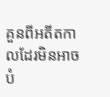គួនពីអតីតកាលដែរមិនអាចបំ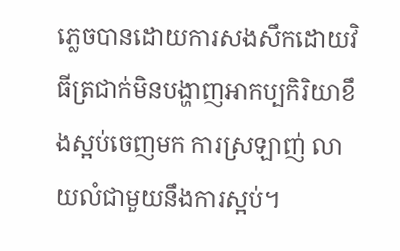ភ្លេចបានដោយការសងសឹកដោយវិធីត្រជាក់មិនបង្ហាញអាកប្បកិរិយាខឹងស្អប់ចេញមក ការស្រឡាញ់ លាយលំជាមួយនឹងការស្អប់។